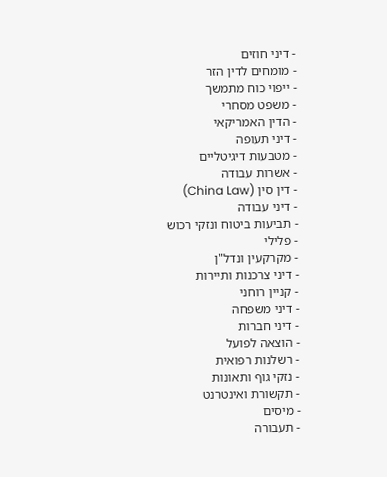- דיני חוזים
- מומחים לדין הזר
- ייפוי כוח מתמשך
- משפט מסחרי
- הדין האמריקאי
- דיני תעופה
- מטבעות דיגיטליים
- אשרות עבודה
- דין סין (China Law)
- דיני עבודה
- תביעות ביטוח ונזקי רכוש
- פלילי
- מקרקעין ונדל"ן
- דיני צרכנות ותיירות
- קניין רוחני
- דיני משפחה
- דיני חברות
- הוצאה לפועל
- רשלנות רפואית
- נזקי גוף ותאונות
- תקשורת ואינטרנט
- מיסים
- תעבורה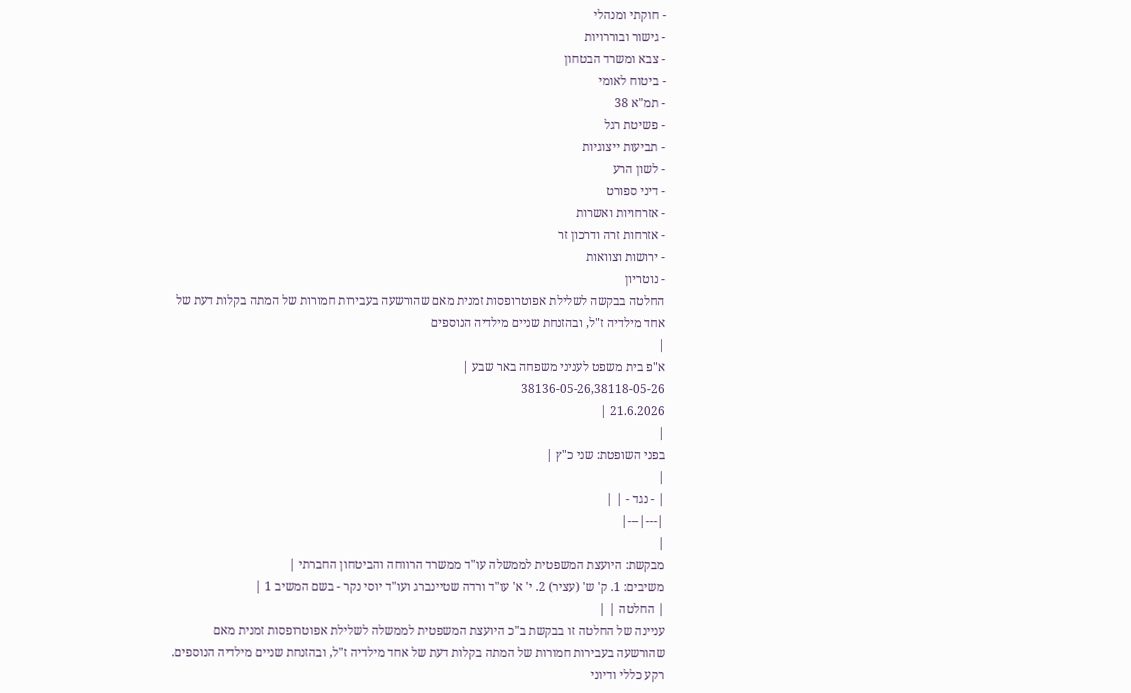- חוקתי ומנהלי
- גישור ובוררויות
- צבא ומשרד הבטחון
- ביטוח לאומי
- תמ"א 38
- פשיטת רגל
- תביעות ייצוגיות
- לשון הרע
- דיני ספורט
- אזרחויות ואשרות
- אזרחות זרה ודרכון זר
- ירושות וצוואות
- נוטריון
החלטה בבקשה לשלילת אפוטרופסות זמנית מאם שהורשעה בעבירות חמורות של המתה בקלות דעת של אחד מילדיה ז"ל, ובהזנחת שניים מילדיה הנוספים
|
א"פ בית משפט לעניני משפחה באר שבע |
38136-05-26,38118-05-26
21.6.2026 |
|
בפני השופטת: שני כ"ץ |
|
| - נגד - | |
|---|---|
|
מבקשת: היועצת המשפטית לממשלה עו"ד ממשרד הרווחה והביטחון החברתי |
משיבים: 1. ק' ש' (עציר) 2. י' א' עו"ד ורדה שטיינברג ועו"ד יוסי נקר - בשם המשיב 1 |
| החלטה | |
עניינה של החלטה זו בבקשת ב"כ היועצת המשפטית לממשלה לשלילת אפוטרופסות זמנית מאם שהורשעה בעבירות חמורות של המתה בקלות דעת של אחד מילדיה ז"ל, ובהזנחת שניים מילדיה הנוספים.
רקע כללי ודיוני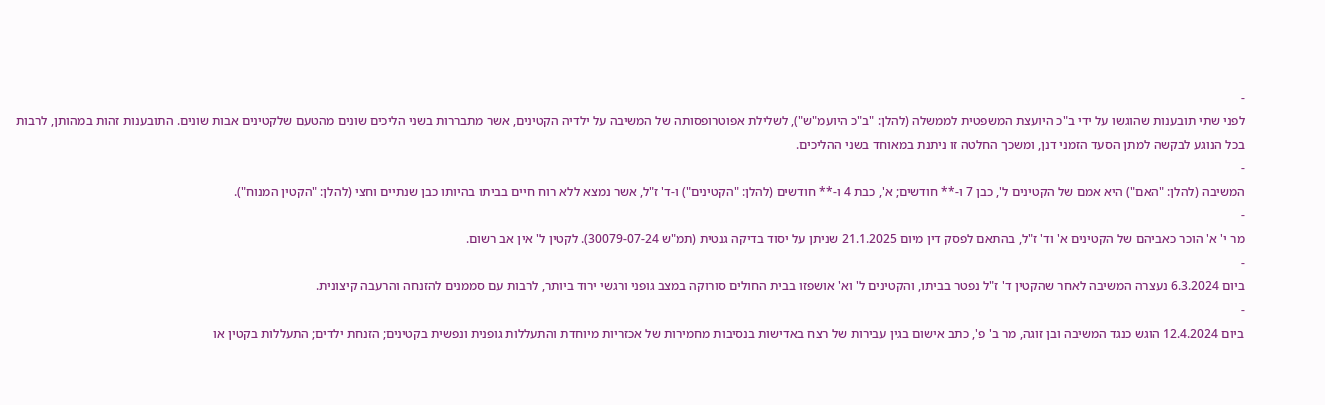-
לפני שתי תובענות שהוגשו על ידי ב"כ היועצת המשפטית לממשלה (להלן: "ב"כ היועמ"ש"), לשלילת אפוטרופסותה של המשיבה על ילדיה הקטינים, אשר מתבררות בשני הליכים שונים מהטעם שלקטינים אבות שונים. התובענות זהות במהותן, לרבות בכל הנוגע לבקשה למתן הסעד הזמני דנן, ומשכך החלטה זו ניתנת במאוחד בשני ההליכים.
-
המשיבה (להלן: "האם") היא אמם של הקטינים ל', כבן 7 ו-** חודשים; א', כבת 4 ו-** חודשים (להלן: "הקטינים") ו-ד' ז"ל, אשר נמצא ללא רוח חיים בביתו בהיותו כבן שנתיים וחצי (להלן: "הקטין המנוח").
-
מר י' א' הוכר כאביהם של הקטינים א' וד' ז"ל, בהתאם לפסק דין מיום 21.1.2025 שניתן על יסוד בדיקה גנטית (תמ"ש 30079-07-24). לקטין ל' אין אב רשום.
-
ביום 6.3.2024 נעצרה המשיבה לאחר שהקטין ד' ז"ל נפטר בביתו, והקטינים ל' וא' אושפזו בבית החולים סורוקה במצב גופני ורגשי ירוד ביותר, לרבות עם סממנים להזנחה והרעבה קיצונית.
-
ביום 12.4.2024 הוגש כנגד המשיבה ובן זוגה, מר ב' פ', כתב אישום בגין עבירות של רצח באדישות בנסיבות מחמירות של אכזריות מיוחדת והתעללות גופנית ונפשית בקטינים; הזנחת ילדים; התעללות בקטין או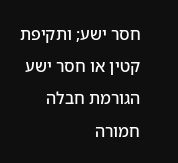חסר ישע; ותקיפת קטין או חסר ישע הגורמת חבלה חמורה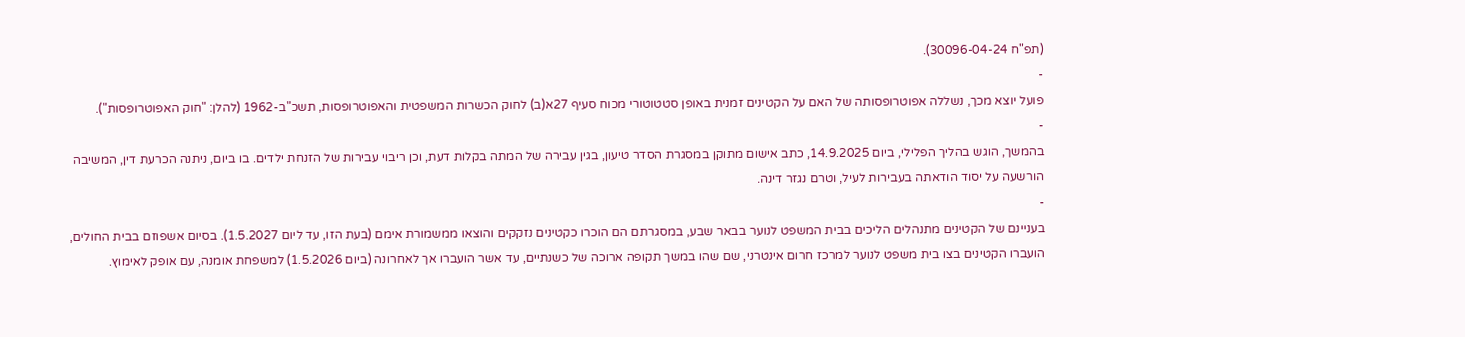(תפ"ח 30096-04-24).
-
פועל יוצא מכך, נשללה אפוטרופסותה של האם על הקטינים זמנית באופן סטטוטורי מכוח סעיף 27א(ב) לחוק הכשרות המשפטית והאפוטרופסות, תשכ"ב-1962 (להלן: "חוק האפוטרופסות").
-
בהמשך, הוגש בהליך הפלילי, ביום 14.9.2025, כתב אישום מתוקן במסגרת הסדר טיעון, בגין עבירה של המתה בקלות דעת, וכן ריבוי עבירות של הזנחת ילדים. בו ביום, ניתנה הכרעת דין, המשיבה הורשעה על יסוד הודאתה בעבירות לעיל, וטרם נגזר דינה.
-
בעניינם של הקטינים מתנהלים הליכים בבית המשפט לנוער בבאר שבע, במסגרתם הם הוכרו כקטינים נזקקים והוצאו ממשמורת אימם (בעת הזו, עד ליום 1.5.2027). בסיום אשפוזם בבית החולים, הועברו הקטינים בצו בית משפט לנוער למרכז חרום אינטרני, שם שהו במשך תקופה ארוכה של כשנתיים, עד אשר הועברו אך לאחרונה (ביום 1.5.2026) למשפחת אומנה, עם אופק לאימוץ.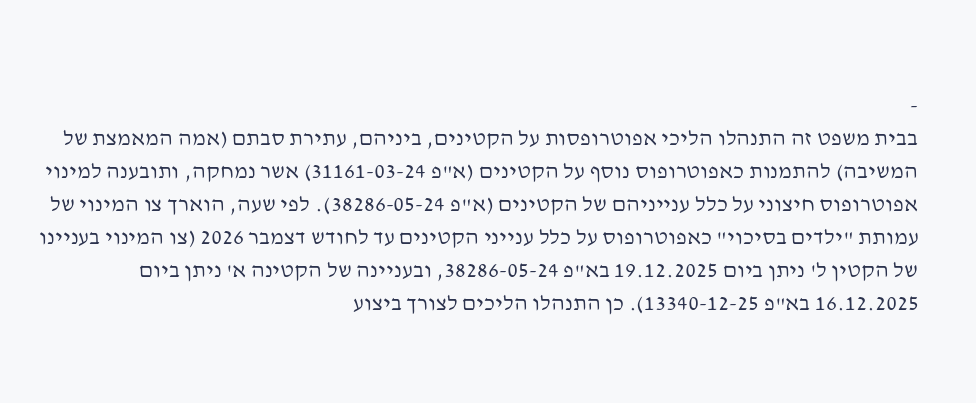-
בבית משפט זה התנהלו הליכי אפוטרופסות על הקטינים, ביניהם, עתירת סבתם (אמה המאמצת של המשיבה) להתמנות כאפוטרופוס נוסף על הקטינים (א"פ 31161-03-24) אשר נמחקה, ותובענה למינוי אפוטרופוס חיצוני על כלל ענייניהם של הקטינים (א"פ 38286-05-24). לפי שעה, הוארך צו המינוי של עמותת "ילדים בסיכוי" כאפוטרופוס על כלל ענייני הקטינים עד לחודש דצמבר 2026 (צו המינוי בעניינו של הקטין ל' ניתן ביום 19.12.2025 בא"פ 38286-05-24, ובעניינה של הקטינה א' ניתן ביום 16.12.2025 בא"פ 13340-12-25). כן התנהלו הליכים לצורך ביצוע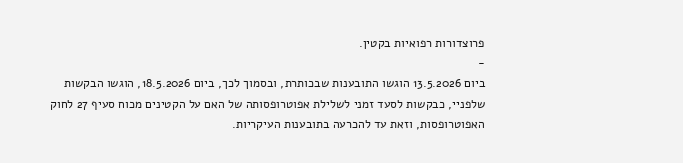פרוצדורות רפואיות בקטין.
-
ביום 13.5.2026 הוגשו התובענות שבכותרת, ובסמוך לכך, ביום 18.5.2026, הוגשו הבקשות שלפניי, כבקשות לסעד זמני לשלילת אפוטרופסותה של האם על הקטינים מכוח סעיף 27 לחוק האפוטרופסות, וזאת עד להכרעה בתובענות העיקריות.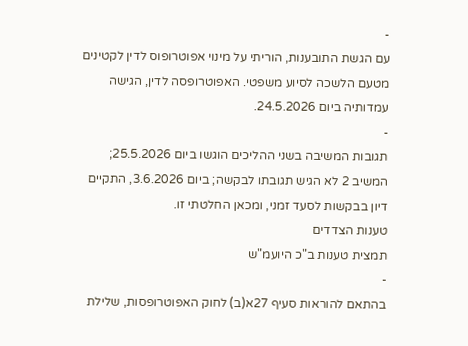-
עם הגשת התובענות, הוריתי על מינוי אפוטרופוס לדין לקטינים מטעם הלשכה לסיוע משפטי. האפוטרופסה לדין, הגישה עמדותיה ביום 24.5.2026.
-
תגובות המשיבה בשני ההליכים הוגשו ביום 25.5.2026; המשיב 2 לא הגיש תגובתו לבקשה; ביום 3.6.2026, התקיים דיון בבקשות לסעד זמני, ומכאן החלטתי זו.
טענות הצדדים
תמצית טענות ב"כ היועמ"ש
-
בהתאם להוראות סעיף 27א(ב) לחוק האפוטרופסות, שלילת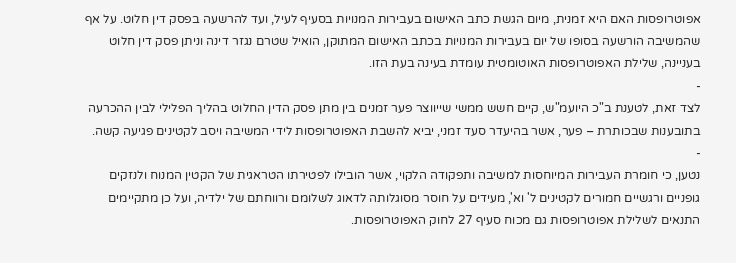אפוטרופסות האם היא זמנית, מיום הגשת כתב האישום בעבירות המנויות בסעיף לעיל, ועד להרשעה בפסק דין חלוט. על אף שהמשיבה הורשעה בסופו של יום בעבירות המנויות בכתב האישום המתוקן, הואיל שטרם נגזר דינה וניתן פסק דין חלוט בעניינה, שלילת האפוטרופסות האוטומטית עומדת בעינה בעת הזו.
-
לצד זאת, לטענת ב"כ היועמ"ש, קיים חשש ממשי שייווצר פער זמנים בין מתן פסק הדין החלוט בהליך הפלילי לבין ההכרעה בתובענות שבכותרת – פער, אשר בהיעדר סעד זמני, יביא להשבת האפוטרופסות לידי המשיבה ויסב לקטינים פגיעה קשה.
-
נטען, כי חומרת העבירות המיוחסות למשיבה ותפקודה הלקוי, אשר הובילו לפטירתו הטראגית של הקטין המנוח ולנזקים גופניים ורגשיים חמורים לקטינים ל' וא', מעידים על חוסר מסוגלותה לדאוג לשלומם ורווחתם של ילדיה, ועל כן מתקיימים התנאים לשלילת אפוטרופסות גם מכוח סעיף 27 לחוק האפוטרופסות.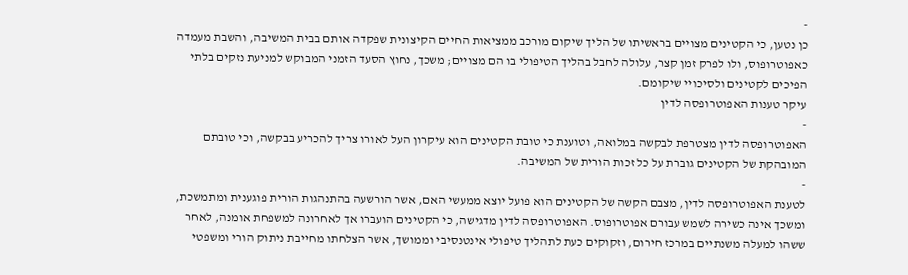-
כן נטען, כי הקטינים מצויים בראשיתו של הליך שיקום מורכב ממציאות החיים הקיצונית שפקדה אותם בבית המשיבה, והשבת מעמדה כאפוטרופוס, ולו לפרק זמן קצר, עלולה לחבל בהליך הטיפולי בו הם מצויים; משכך, נחוץ הסעד הזמני המבוקש למניעת נזקים בלתי הפיכים לקטינים ולסיכויי שיקומם.
עיקר טענות האפוטרופסה לדין
-
האפוטרופסה לדין מצטרפת לבקשה במלואה, וטוענת כי טובת הקטינים הוא עיקרון העל לאורו צריך להכריע בבקשה, וכי טובתם המובהקת של הקטינים גוברת על כל זכות הורית של המשיבה.
-
לטענת האפוטרופסה לדין, מצבם הקשה של הקטינים הוא פועל יוצא ממעשי האם, אשר הורשעה בהתנהגות הורית פוגענית ומתמשכת, ומשכך אינה כשירה לשמש עבורם אפוטרופוס. האפוטרופסה לדין מדגישה, כי הקטינים הועברו אך לאחרונה למשפחת אומנה, לאחר ששהו למעלה משנתיים במרכז חירום, וזקוקים כעת לתהליך טיפולי אינטנסיבי וממושך, אשר הצלחתו מחייבת ניתוק הורי ומשפטי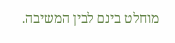מוחלט בינם לבין המשיבה.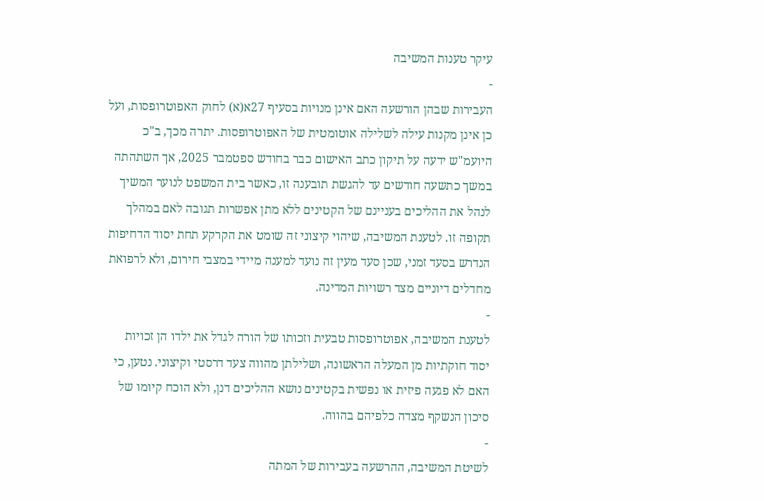עיקר טענות המשיבה
-
העבירות שבהן הורשעה האם אינן מנויות בסעיף 27א(א) לחוק האפוטרופסות, ועל כן אינן מקנות עילה לשלילה אוטומטית של האפוטרופסות. יתרה מכך, ב"כ היועמ"ש ידעה על תיקון כתב האישום כבר בחודש ספטמבר 2025, אך השתהתה במשך כתשעה חודשים עד להגשת תובענה זו, כאשר בית המשפט לנוער המשיך לנהל את ההליכים בעניינם של הקטינים ללא מתן אפשרות תגובה לאם במהלך תקופה זו. לטענת המשיבה, שיהוי קיצוני זה שומט את הקרקע תחת יסוד הדחיפות הנדרש בסעד זמני, שכן סעד מעין זה נועד למענה מיידי במצבי חירום, ולא לרפואת מחדלים דיוניים מצד רשויות המדינה.
-
לטענת המשיבה, אפוטרופסות טבעית וזכותו של הורה לגדל את ילדו הן זכויות יסוד חוקתיות מן המעלה הראשונה, ושלילתן מהווה צעד דרסטי וקיצוני. נטען, כי האם לא פגעה פיזית או נפשית בקטינים נושא ההליכים דנן, ולא הוכח קיומו של סיכון הנשקף מצדה כלפיהם בהווה.
-
לשיטת המשיבה, ההרשעה בעבירות של המתה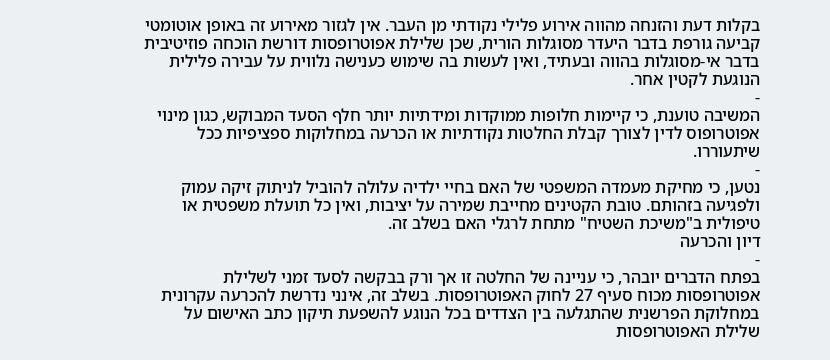בקלות דעת והזנחה מהווה אירוע פלילי נקודתי מן העבר. אין לגזור מאירוע זה באופן אוטומטי קביעה גורפת בדבר היעדר מסוגלות הורית, שכן שלילת אפוטרופסות דורשת הוכחה פוזיטיבית בדבר אי-מסוגלות בהווה ובעתיד, ואין לעשות בה שימוש כענישה נלווית על עבירה פלילית הנוגעת לקטין אחר.
-
המשיבה טוענת, כי קיימות חלופות ממוקדות ומידתיות יותר חלף הסעד המבוקש, כגון מינוי אפוטרופוס לדין לצורך קבלת החלטות נקודתיות או הכרעה במחלוקות ספציפיות ככל שיתעוררו.
-
נטען, כי מחיקת מעמדה המשפטי של האם בחיי ילדיה עלולה להוביל לניתוק זיקה עמוק ולפגיעה בזהותם. טובת הקטינים מחייבת שמירה על יציבות, ואין כל תועלת משפטית או טיפולית ב"משיכת השטיח" מתחת לרגלי האם בשלב זה.
דיון והכרעה
-
בפתח הדברים יובהר, כי עניינה של החלטה זו אך ורק בבקשה לסעד זמני לשלילת אפוטרופסות מכוח סעיף 27 לחוק האפוטרופסות. בשלב זה, אינני נדרשת להכרעה עקרונית במחלוקת הפרשנית שהתגלעה בין הצדדים בכל הנוגע להשפעת תיקון כתב האישום על שלילת האפוטרופסות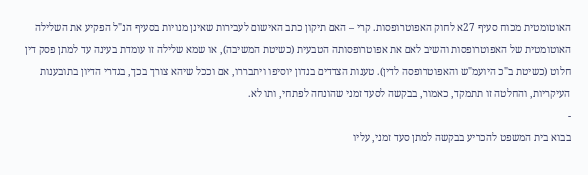האוטומטית מכוח סעיף 27א לחוק האפוטרופסות. קרי – האם תיקון כתב האישום לעבירות שאינן מנויות בסעיף הנ"ל הפקיע את השלילה האוטומטית של האפוטרופסות והשיב לאם את אפוטרופסותה הטבעית (כשיטת המשיבה), או שמא שלילה זו עומדת בעינה עד למתן פסק דין חלוט (כשיטת ב"כ היועמ"ש והאפוטרופסה לדין). טענות הצדדים בנדון יוסיפו ויתבררו, אם וככל שיהא צורך בכך, בגדרי הדיון בתובענות העיקריות, והחלטה זו תתמקד, כאמור, בבקשה לסעד זמני שהונחה לפתחי, ותו לא.
-
בבוא בית המשפט להכריע בבקשה למתן סעד זמני, עליו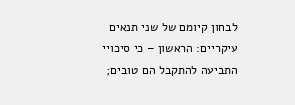לבחון קיומם של שני תנאים עיקריים: הראשון – כי סיכויי התביעה להתקבל הם טובים;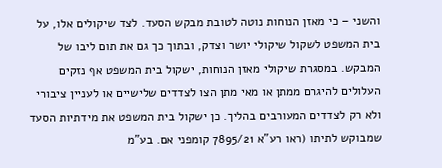והשני – כי מאזן הנוחות נוטה לטובת מבקש הסעד. לצד שיקולים אלו, על בית המשפט לשקול שיקולי יושר וצדק, ובתוך כך גם את תום ליבו של המבקש. במסגרת שיקולי מאזן הנוחות, ישקול בית המשפט אף נזקים העלולים להיגרם ממתן או מאי מתן הצו לצדדים שלישיים או לעניין ציבורי ולא רק לצדדים המעורבים בהליך. כן ישקול בית המשפט את מידתיות הסעד שמבוקש לתיתו (ראו רע"א 7895/21 קומפני אם. בע"מ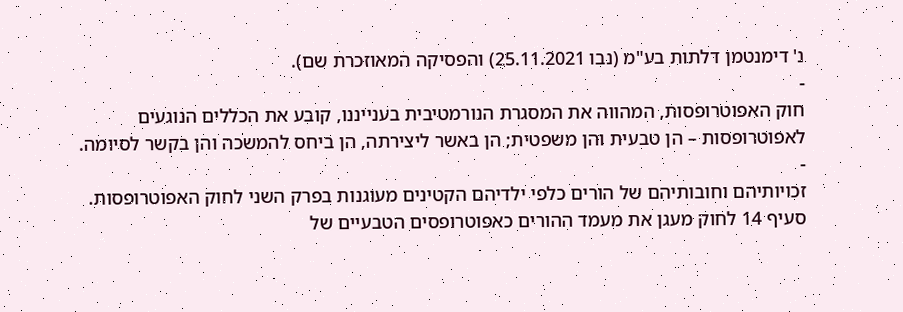נ' דימנטמן דלתות בע"מ (נבו 25.11.2021) והפסיקה המאוזכרת שם).
-
חוק האפוטרופסות, המהווה את המסגרת הנורמטיבית בענייננו, קובע את הכללים הנוגעים לאפוטרופסות – הן טבעית והן משפטית; הן באשר ליצירתה, הן ביחס להמשכה והן בקשר לסיומה.
-
זכויותיהם וחובותיהם של הורים כלפי ילדיהם הקטינים מעוגנות בפרק השני לחוק האפוטרופסות. סעיף 14 לחוק מעגן את מעמד ההורים כאפוטרופסים הטבעיים של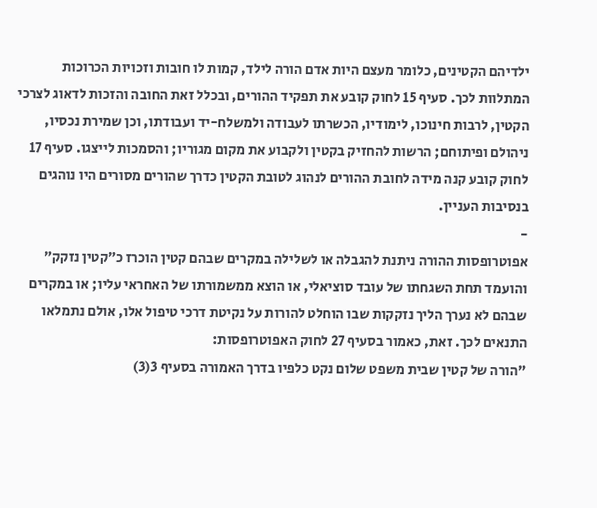ילדיהם הקטינים, כלומר מעצם היות אדם הורה לילד, קמות לו חובות וזכויות הכרוכות המתלוות לכך. סעיף 15 לחוק קובע את תפקיד ההורים, ובכלל זאת החובה והזכות לדאוג לצרכי הקטין, לרבות חינוכו, לימודיו, הכשרתו לעבודה ולמשלח-יד ועבודתו, וכן שמירת נכסיו, ניהולם ופיתוחם; הרשות להחזיק בקטין ולקבוע את מקום מגוריו; והסמכות לייצגו. סעיף 17 לחוק קובע קנה מידה לחובת ההורים לנהוג לטובת הקטין כדרך שהורים מסורים היו נוהגים בנסיבות העניין.
-
אפוטרופסות ההורה ניתנת להגבלה או לשלילה במקרים שבהם קטין הוכרז כ״קטין נזקק״ והועמד תחת השגחתו של עובד סוציאלי, או הוצא ממשמורתו של האחראי עליו; או במקרים שבהם לא נערך הליך נזקקות שבו הוחלט להורות על נקיטת דרכי טיפול אלו, אולם נתמלאו התנאים לכך. זאת, כאמור בסעיף 27 לחוק האפוטרופסות:
"הורה של קטין שבית משפט שלום נקט כלפיו בדרך האמורה בסעיף 3(3)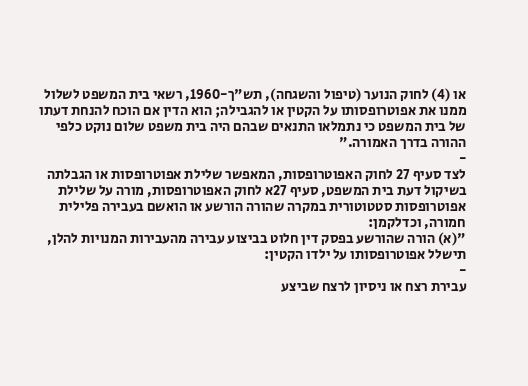או (4) לחוק הנוער (טיפול והשגחה), תש"ך-1960, רשאי בית המשפט לשלול ממנו את אפוטרופסותו על הקטין או להגבילה; הוא הדין אם הוכח להנחת דעתו של בית המשפט כי נתמלאו התנאים שבהם היה בית משפט שלום נוקט כלפי ההורה בדרך האמורה."
-
לצד סעיף 27 לחוק האפוטרופסות, המאפשר שלילת אפוטרופסות או הגבלתה בשיקול דעת בית המשפט, סעיף 27א לחוק האפוטרופסות, מורה על שלילת אפוטרופסות סטטוטורית במקרה שהורה הורשע או הואשם בעבירה פלילית חמורה, וכדלקמן:
"(א) הורה שהורשע בפסק דין חלוט בביצוע עבירה מהעבירות המנויות להלן, תישלל אפוטרופסותו על ילדו הקטין:
-
עבירת רצח או ניסיון לרצח שביצע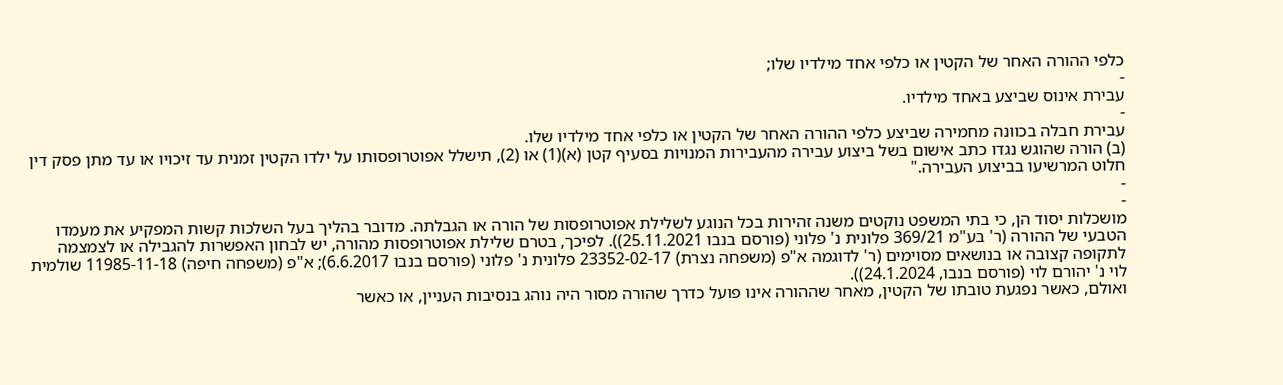כלפי ההורה האחר של הקטין או כלפי אחד מילדיו שלו;
-
עבירת אינוס שביצע באחד מילדיו.
-
עבירת חבלה בכוונה מחמירה שביצע כלפי ההורה האחר של הקטין או כלפי אחד מילדיו שלו.
(ב) הורה שהוגש נגדו כתב אישום בשל ביצוע עבירה מהעבירות המנויות בסעיף קטן (א)(1) או (2), תישלל אפוטרופסותו על ילדו הקטין זמנית עד זיכויו או עד מתן פסק דין חלוט המרשיעו בביצוע העבירה."
-
-
מושכלות יסוד הן, כי בתי המשפט נוקטים משנה זהירות בכל הנוגע לשלילת אפוטרופסות של הורה או הגבלתה. מדובר בהליך בעל השלכות קשות המפקיע את מעמדו הטבעי של ההורה (ר' בע"מ 369/21 פלונית נ' פלוני (פורסם בנבו 25.11.2021)). לפיכך, בטרם שלילת אפוטרופסות מהורה, יש לבחון האפשרות להגבילה או לצמצמה לתקופה קצובה או בנושאים מסוימים (ר' לדוגמה א"פ (משפחה נצרת) 23352-02-17 פלונית נ' פלוני (פורסם בנבו 6.6.2017); א"פ (משפחה חיפה) 11985-11-18 שולמית לוי נ' יהורם לוי (פורסם בנבו, 24.1.2024)).
ואולם, כאשר נפגעת טובתו של הקטין, מאחר שההורה אינו פועל כדרך שהורה מסור היה נוהג בנסיבות העניין, או כאשר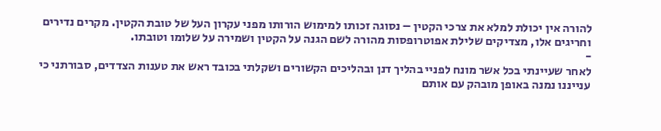להורה אין יכולת למלא את צרכי הקטין – נסוגה זכותו למימוש הורותו מפני עקרון העל של טובת הקטין. מקרים נדירים וחריגים אלו, מצדיקים שלילת אפוטרופסות מהורה לשם הגנה על הקטין ושמירה על שלומו וטובתו.
-
לאחר שעיינתי בכל אשר מונח לפניי בהליך דנן ובהליכים הקשורים ושקלתי בכובד ראש את טענות הצדדים, סבורתני כי ענייננו נמנה באופן מובהק עם אותם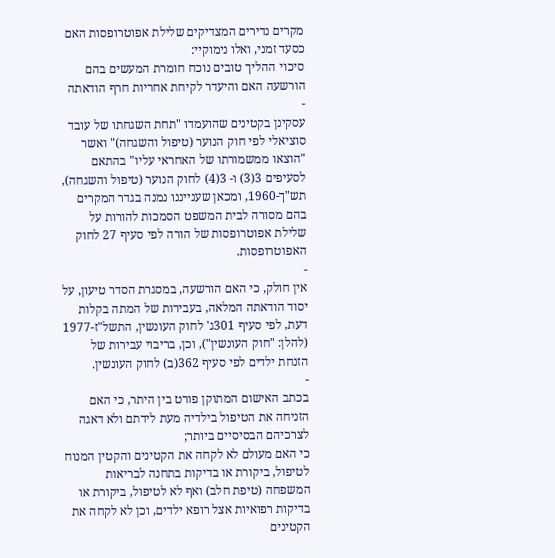מקרים נדירים המצדיקים שלילת אפוטרופסות האם כסעד זמני, ואלו נימוקיי:
סיכוי ההליך טובים נוכח חומרת המעשים בהם הורשעה האם והיעדר לקיחת אחריות חרף הודאתה
-
עסקינן בקטינים שהועמדו "תחת השגחתו של עובד סוציאלי לפי חוק הנוער (טיפול והשגחה)" ואשר "הוצאו ממשמורתו של האחראי עליו" בהתאם לסעיפים 3(3) ו- 3(4) לחוק הנוער (טיפול והשגחה), תש"ך-1960, ומכאן שענייננו נמנה בגדר המקרים בהם מסורה לבית המשפט הסמכות להורות על שלילת אפוטרופסות של הורה לפי סעיף 27 לחוק האפוטרופסות.
-
אין חולק, כי האם הורשעה, במסגרת הסדר טיעון, על יסוד הודאתה המלאה, בעבירות של המתה בקלות דעת, לפי סעיף 301ג' לחוק העונשין, התשל"ז-1977 (להלן: "חוק העונשין"), וכן, בריבוי עבירות של הזנחת ילדים לפי סעיף 362(ב) לחוק העונשין.
-
בכתב האישום המתוקן פורט בין היתר, כי האם הזניחה את הטיפול בילדיה מעת לידתם ולא דאגה לצרכיהם הבסיסיים ביותר;
כי האם מעולם לא לקחה את הקטינים והקטין המנוח לטיפול, ביקורת או בדיקות בתחנה לבריאות המשפחה (טיפת חלב) ואף לא לטיפול, ביקורת או בדיקות רפואיות אצל רופא ילדים, וכן לא לקחה את הקטינים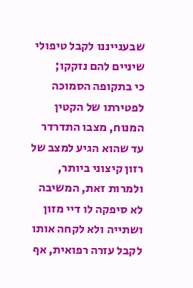שבענייננו לקבל טיפולי שיניים להם נזקקו;
כי בתקופה הסמוכה לפטירתו של הקטין המנוח, מצבו התדרדר עד שהוא הגיע למצב של רזון קיצוני ביותר, ולמרות זאת, המשיבה לא סיפקה לו דיי מזון ושתייה ולא לקחה אותו לקבל עזרה רפואית, אף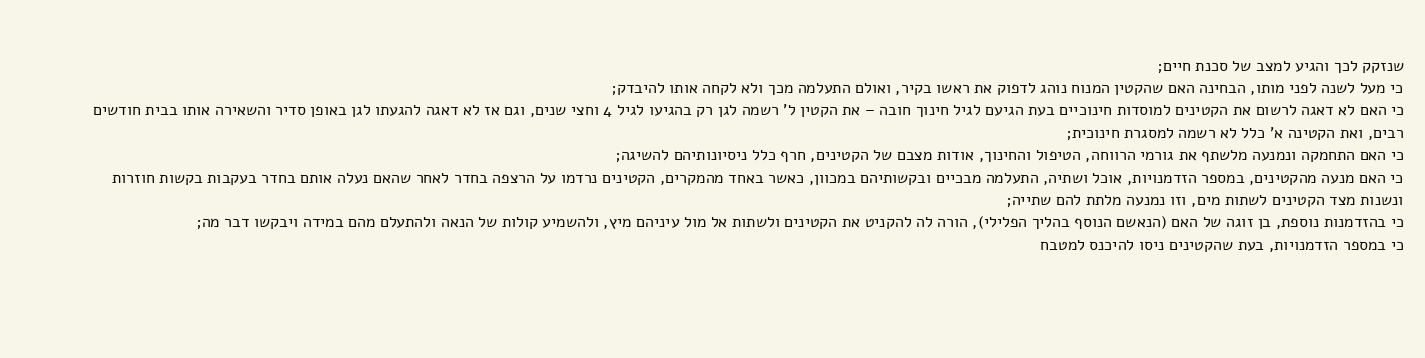שנזקק לכך והגיע למצב של סכנת חיים;
כי מעל לשנה לפני מותו, הבחינה האם שהקטין המנוח נוהג לדפוק את ראשו בקיר, ואולם התעלמה מכך ולא לקחה אותו להיבדק;
כי האם לא דאגה לרשום את הקטינים למוסדות חינוכיים בעת הגיעם לגיל חינוך חובה – את הקטין ל' רשמה לגן רק בהגיעו לגיל 4 וחצי שנים, וגם אז לא דאגה להגעתו לגן באופן סדיר והשאירה אותו בבית חודשים רבים, ואת הקטינה א' כלל לא רשמה למסגרת חינוכית;
כי האם התחמקה ונמנעה מלשתף את גורמי הרווחה, הטיפול והחינוך, אודות מצבם של הקטינים, חרף כלל ניסיונותיהם להשיגה;
כי האם מנעה מהקטינים, במספר הזדמנויות, אוכל ושתיה, התעלמה מבכיים ובקשותיהם במכוון, כאשר באחד מהמקרים, הקטינים נרדמו על הרצפה בחדר לאחר שהאם נעלה אותם בחדר בעקבות בקשות חוזרות ונשנות מצד הקטינים לשתות מים, וזו נמנעה מלתת להם שתייה;
כי בהזדמנות נוספת, בן זוגה של האם (הנאשם הנוסף בהליך הפלילי), הורה לה להקניט את הקטינים ולשתות אל מול עיניהם מיץ, ולהשמיע קולות של הנאה ולהתעלם מהם במידה ויבקשו דבר מה;
כי במספר הזדמנויות, בעת שהקטינים ניסו להיכנס למטבח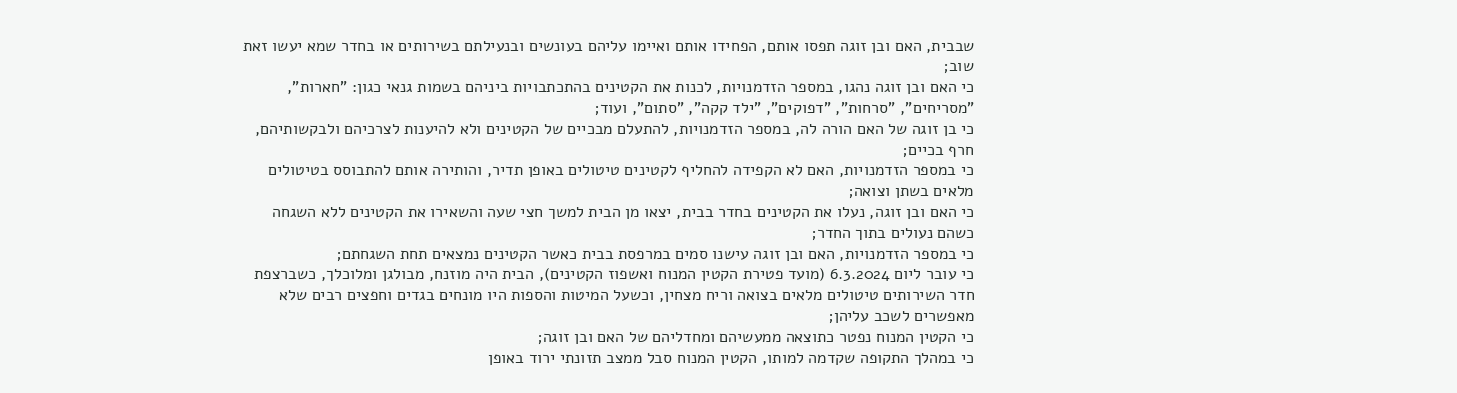שבבית, האם ובן זוגה תפסו אותם, הפחידו אותם ואיימו עליהם בעונשים ובנעילתם בשירותים או בחדר שמא יעשו זאת שוב;
כי האם ובן זוגה נהגו, במספר הזדמנויות, לכנות את הקטינים בהתכתבויות ביניהם בשמות גנאי כגון: "חארות", "מסריחים", "סרחות", "דפוקים", "ילד קקה", "סתום", ועוד;
כי בן זוגה של האם הורה לה, במספר הזדמנויות, להתעלם מבכיים של הקטינים ולא להיענות לצרכיהם ולבקשותיהם, חרף בכיים;
כי במספר הזדמנויות, האם לא הקפידה להחליף לקטינים טיטולים באופן תדיר, והותירה אותם להתבוסס בטיטולים מלאים בשתן וצואה;
כי האם ובן זוגה, נעלו את הקטינים בחדר בבית, יצאו מן הבית למשך חצי שעה והשאירו את הקטינים ללא השגחה כשהם נעולים בתוך החדר;
כי במספר הזדמנויות, האם ובן זוגה עישנו סמים במרפסת בבית כאשר הקטינים נמצאים תחת השגחתם;
כי עובר ליום 6.3.2024 (מועד פטירת הקטין המנוח ואשפוז הקטינים), הבית היה מוזנח, מבולגן ומלוכלך, כשברצפת חדר השירותים טיטולים מלאים בצואה וריח מצחין, וכשעל המיטות והספות היו מונחים בגדים וחפצים רבים שלא מאפשרים לשכב עליהן;
כי הקטין המנוח נפטר כתוצאה ממעשיהם ומחדליהם של האם ובן זוגה;
כי במהלך התקופה שקדמה למותו, הקטין המנוח סבל ממצב תזונתי ירוד באופן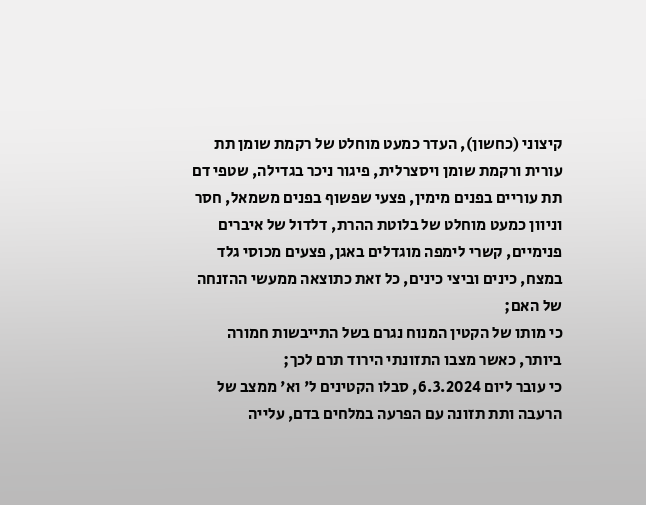קיצוני (כחשון), העדר כמעט מוחלט של רקמת שומן תת עורית ורקמת שומן ויסצרלית, פיגור ניכר בגדילה, שטפי דם תת עוריים בפנים מימין, פצעי שפשוף בפנים משמאל, חסר וניוון כמעט מוחלט של בלוטת ההרת, דלדול של איברים פנימיים, קשרי לימפה מוגדלים באגן, פצעים מכוסי גלד במצח, כינים וביצי כינים, כל זאת כתוצאה ממעשי ההזנחה של האם;
כי מותו של הקטין המנוח נגרם בשל התייבשות חמורה ביותר, כאשר מצבו התזונתי הירוד תרם לכך;
כי עובר ליום 6.3.2024, סבלו הקטינים ל' וא' ממצב של הרעבה ותת תזונה עם הפרעה במלחים בדם, עלייה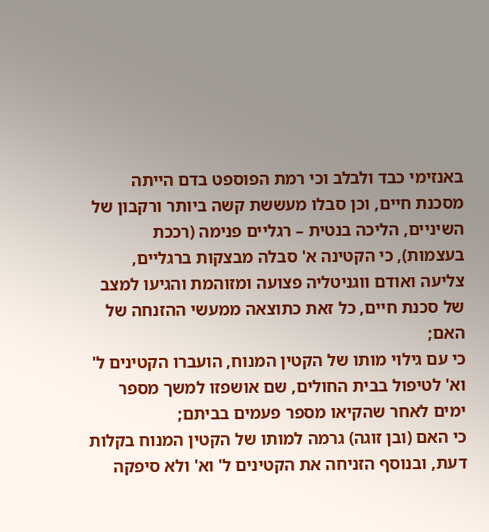באנזימי כבד ולבלב וכי רמת הפוספט בדם הייתה מסכנת חיים, וכן סבלו מעששת קשה ביותר ורקבון של השיניים, הליכה בנטית – רגליים פנימה (רככת בעצמות), כי הקטינה א' סבלה מבצקות ברגליים, צליעה ואודם ווגניטליה פצועה ומזוהמת והגיעו למצב של סכנת חיים, כל זאת כתוצאה ממעשי ההזנחה של האם;
כי עם גילוי מותו של הקטין המנוח, הועברו הקטינים ל' וא' לטיפול בבית החולים, שם אושפזו למשך מספר ימים לאחר שהקיאו מספר פעמים בביתם;
כי האם (ובן זוגה) גרמה למותו של הקטין המנוח בקלות דעת, ובנוסף הזניחה את הקטינים ל' וא' ולא סיפקה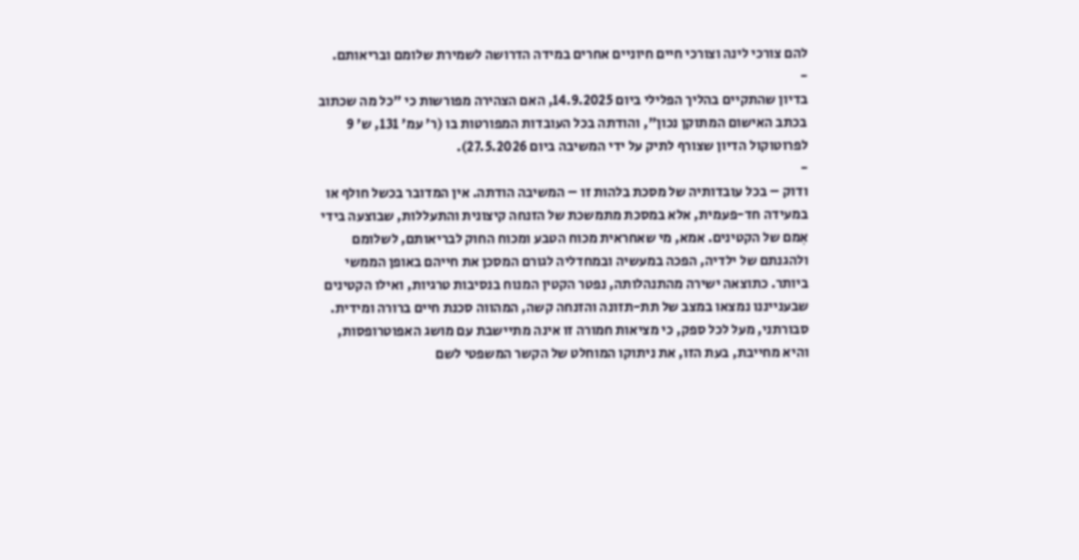להם צורכי לינה וצורכי חיים חיוניים אחרים במידה הדרושה לשמירת שלומם ובריאותם.
-
בדיון שהתקיים בהליך הפלילי ביום 14.9.2025, האם הצהירה מפורשות כי "כל מה שכתוב בכתב האישום המתוקן נכון", והודתה בכל העובדות המפורטות בו (ר' עמ' 131, ש' 9 לפרוטוקול הדיון שצורף לתיק על ידי המשיבה ביום 27.5.2026).
-
ודוק – בכל עובדותיה של מסכת בלהות זו – המשיבה הודתה. אין המדובר בכשל חולף או במעידה חד-פעמית, אלא במסכת מתמשכת של הזנחה קיצונית והתעללות, שבוצעה בידי אִמם של הקטינים. אמא, מי שאחראית מכוח הטבע ומכוח החוק לבריאותם, לשלומם ולהגנתם של ילדיה, הפכה במעשיה ובמחדליה לגורם המסכן את חייהם באופן הממשי ביותר. כתוצאה ישירה מהתנהלותה, נפטר הקטין המנוח בנסיבות טרגיות, ואילו הקטינים שבענייננו נמצאו במצב של תת-תזונה והזנחה קשה, המהווה סכנת חיים ברורה ומידית. סבורתני, מעל לכל ספק, כי מציאות חמורה זו אינה מתיישבת עם מושג האפוטרופסות, והיא מחייבת, בעת הזו, את ניתוקו המוחלט של הקשר המשפטי לשם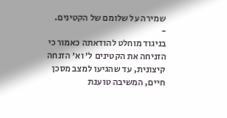שמירה על שלומם של הקטינים.
-
בניגוד מוחלט להודאתה כאמור כי הזניחה את הקטינים ל' וא' הזנחה קיצונית, עד שהגיעו למצב מסכן חיים, המשיבה טוענת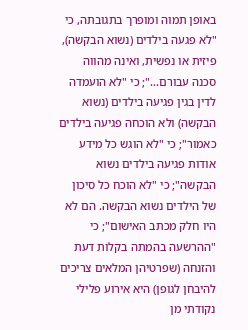באופן תמוה ומופרך בתגובתה, כי "לא פגעה בילדים (נשוא הבקשה), פיזית או נפשית, ואינה מהווה סכנה עבורם..."; כי "לא הועמדה לדין בגין פגיעה בילדים (נשוא הבקשה) ולא הוכחה פגיעה בילדים כאמור"; כי "לא הוגש כל מידע אודות פגיעה בילדים נשוא הבקשה"; כי "לא הוכח כל סיכון של הילדים נשוא הבקשה. הם לא היו חלק מכתב האישום"; כי "ההרשעה בהמתה בקלות דעת והזנחה (שפרטיהן המלאים צריכים להיבחן לגופן) היא אירוע פלילי נקודתי מן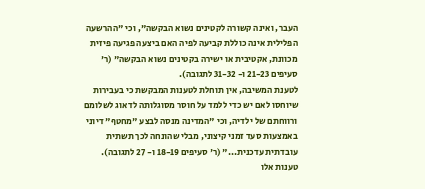העבר, ואינה קשורה לקטינים נשוא הבקשה", וכי "ההרשעה הפלילית אינה כוללת קביעה לפיה האם ביצעה פגיעה פיזית מכוונת, אקטיבית או ישירה בקטינים נשוא הבקשה" (ר' סעיפים 21-23 ו- 31-32 לתגובה).
לטענת המשיבה, אין תוחלת לטענות המבקשת כי בעבירות שיוחסו לאם יש כדי ללמד על חוסר מסוגלותה לדאוג לשלומם ורווחתם של ילדיה, וכי "המדינה מנסה לבצע "מחטף" דיוני באמצעות סעד זמני קיצוני, מבלי שהונחה לכך תשתית עובדתית עדכנית..." (ר' סעיפים 18-19 ו- 27 לתגובה).
טענות אלו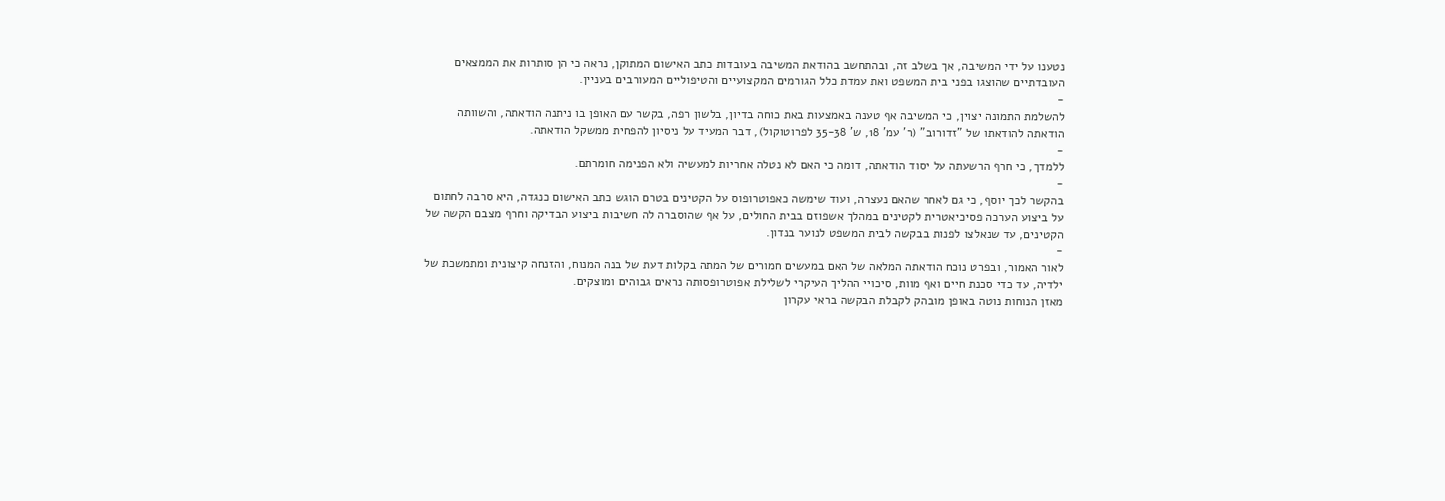נטענו על ידי המשיבה, אך בשלב זה, ובהתחשב בהודאת המשיבה בעובדות כתב האישום המתוקן, נראה כי הן סותרות את הממצאים העובדתיים שהוצגו בפני בית המשפט ואת עמדת כלל הגורמים המקצועיים והטיפוליים המעורבים בעניין.
-
להשלמת התמונה יצוין, כי המשיבה אף טענה באמצעות באת כוחה בדיון, בלשון רפה, בקשר עם האופן בו ניתנה הודאתה, והשוותה הודאתה להודאתו של "זדורוב" (ר' עמ' 18, ש' 35-38 לפרוטוקול), דבר המעיד על ניסיון להפחית ממשקל הודאתה.
-
ללמדך, כי חרף הרשעתה על יסוד הודאתה, דומה כי האם לא נטלה אחריות למעשיה ולא הפנימה חומרתם.
-
בהקשר לכך יוסף, כי גם לאחר שהאם נעצרה, ועוד שימשה כאפוטרופוס על הקטינים בטרם הוגש כתב האישום כנגדה, היא סרבה לחתום על ביצוע הערכה פסיכיאטרית לקטינים במהלך אשפוזם בבית החולים, על אף שהוסברה לה חשיבות ביצוע הבדיקה וחרף מצבם הקשה של הקטינים, עד שנאלצו לפנות בבקשה לבית המשפט לנוער בנדון.
-
לאור האמור, ובפרט נוכח הודאתה המלאה של האם במעשים חמורים של המתה בקלות דעת של בנה המנוח, והזנחה קיצונית ומתמשכת של ילדיה, עד כדי סכנת חיים ואף מוות, סיכויי ההליך העיקרי לשלילת אפוטרופסותה נראים גבוהים ומוצקים.
מאזן הנוחות נוטה באופן מובהק לקבלת הבקשה בראי עקרון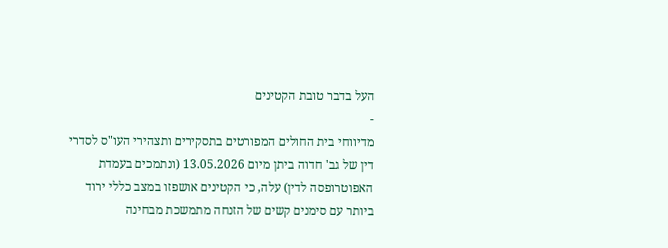העל בדבר טובת הקטינים
-
מדיווחי בית החולים המפורטים בתסקירים ותצהירי העו"ס לסדרי דין של גב' חדוה ביתן מיום 13.05.2026 (ונתמכים בעמדת האפוטרופסה לדין) עלה, כי הקטינים אושפזו במצב כללי ירוד ביותר עם סימנים קשים של הזנחה מתמשכת מבחינה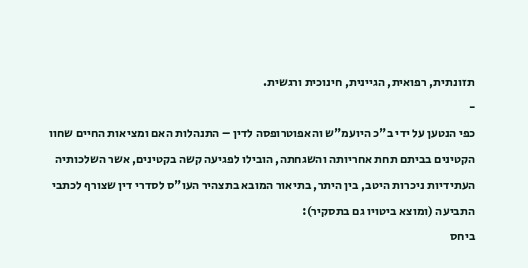תזונתית, רפואית, הגיינית, חינוכית ורגשית.
-
כפי הנטען על ידי ב"כ היועמ"ש והאפוטרופסה לדין – התנהלות האם ומציאות החיים שחוו הקטינים בביתם תחת אחריותה והשגחתה, הובילו לפגיעה קשה בקטינים, אשר השלכותיה העתידיות ניכרות היטב, בין היתר, בתיאור המובא בתצהיר העו"ס לסדרי דין שצורף לכתבי התביעה (ומוצא ביטויו גם בתסקיר):
ביחס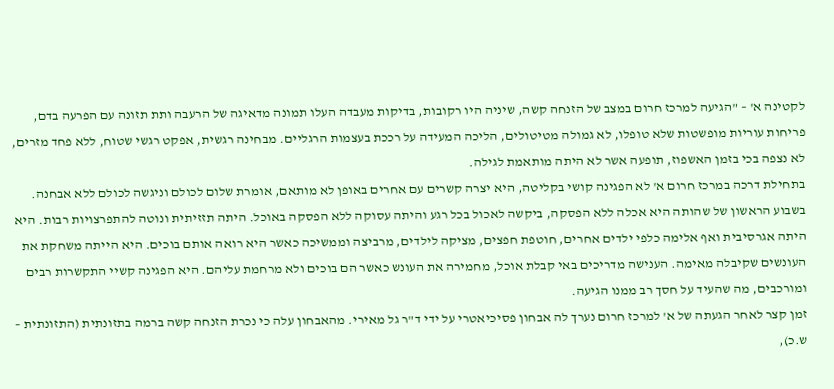לקטינה א' – "הגיעה למרכז חרום במצב של הזנחה קשה, שיניה היו רקובות, בדיקות מעבדה העלו תמונה מדאיגה של הרעבה ותת תזונה עם הפרעה בדם, פריחות עוריות מופשטות שלא טופלו, לא גמולה מטיטולים, הליכה המעידה על רככת בעצמות הרגליים. מבחינה רגשית, אפקט רגשי שטוח, ללא פחד מזרים, לא נצפה בכי בזמן האשפוז, תופעה אשר לא היתה מותאמת לגילה.
בתחילת דרכה במרכז חרום א' לא הפגינה קושי בקליטה, היא יצרה קשרים עם אחרים באופן לא מותאם, אומרת שלום לכולם וניגשה לכולם ללא אבחנה. בשבוע הראשון של שהותה היא אכלה ללא הפסקה, ביקשה לאכול בכל רגע והיתה עסוקה ללא הפסקה באוכל. היתה תזזיתית ונוטה להתפרצויות רבות. היא היתה אגרסיבית ואף אלימה כלפי ילדים אחרים, חוטפת חפצים, מציקה לילדים, מרביצה וממשיכה כאשר היא רואה אותם בוכים. היא הייתה משחקת את העונשים שקיבלה מאימה. הענישה מדריכים באי קבלת אוכל, מחמירה את העונש כאשר הם בוכים ולא מרחמת עליהם. היא הפגינה קשיי התקשרות רבים ומורכבים, מה שהעיד על חסך רב ממנו הגיעה.
זמן קצר לאחר הגעתה של א' למרכז חרום נערך לה אבחון פסיכיאטרי על ידי ד"ר גל מאירי. מהאבחון עלה כי נכרת הזנחה קשה ברמה בתזונתית (התזונתית – ש.כ),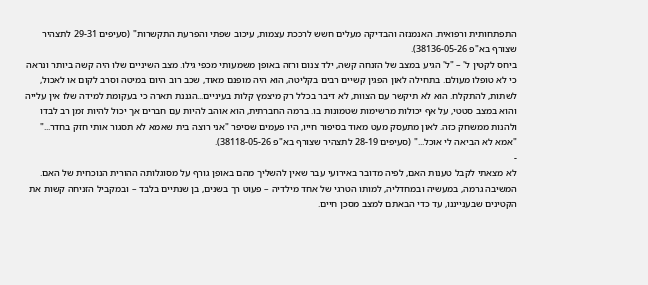התפתחותית ורפואית. האנמנזה והבדיקה מעלים חשש לרככת עצמות, עיכוב שפתי והפרעת התקשרות" (סעיפים 29-31 לתצהיר שצורף בא"פ 38136-05-26).
ביחס לקטין ל' – "ל' הגיע במצב של הזנחה קשה, ילד צנום ורזה באופן משמעותי מכפי גילו. מצב השיניים שלו היה קשה ביותר ונראה כי לא טופלו מעולם. בתחילה לאון הפגין קשיים רבים בקליטה, הוא היה מופנם מאוד, שכב רוב היום במיטה וסרב לקום או לאכול, לשתות, להתקלח. הוא לא תיקשר עם הצוות, לא דיבר בכלל רק מיצמץ קלות בעיניים...הגננת תארה כי בעקומת למידה שלו אין עלייה והוא במצב סטטי, על אף יכולות מרשימות שטמונות בו. ברמה החברתית, הוא אוהב להיות עם חברים אך יכול להיות זמן רב לבדו ולהנות ממשחק כזה. לאון מתעסק מעט מאוד בסיפור חייו, היו פעמים שסיפר "אני רוצה בית שאמא לא תסגור אותי חזק בחדר..." "אמא לא הביאה לי אוכל..." (סעיפים 28-19 לתצהיר שצורף בא"פ 38118-05-26).
-
לא מצאתי לקבל טענות האם, לפיה מדובר באירועי עבר שאין להשליך מהם באופן גורף על מסוגלותה ההורית הנוכחית של האם. המשיבה גרמה, במעשיה ובמחדליה, למותו הטרגי של אחד מילדיה – פעוט רך בשנים, בן שנתיים בלבד – ובמקביל הזניחה קשות את הקטינים שבענייננו, עד כדי הבאתם למצב מסכן חיים.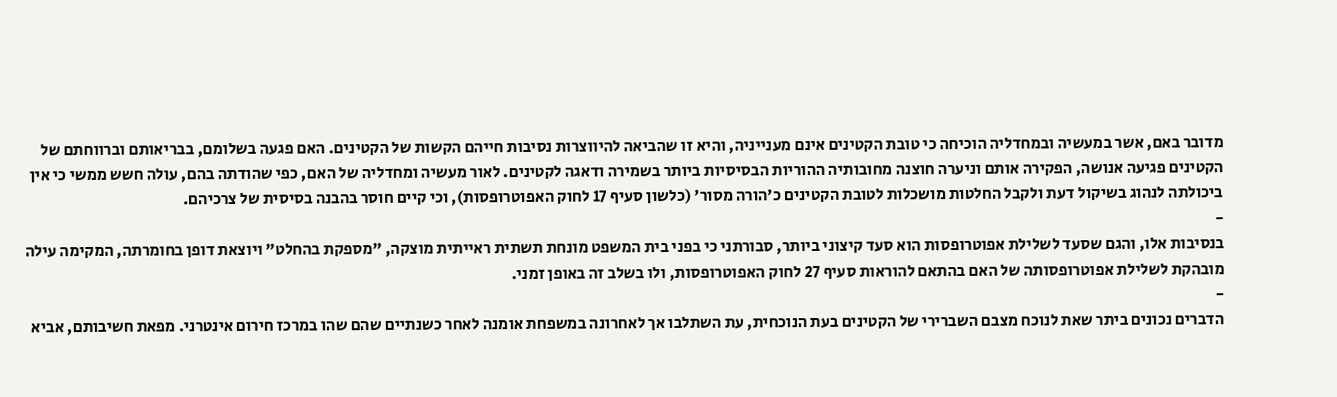מדובר באם, אשר במעשיה ובמחדליה הוכיחה כי טובת הקטינים אינם מענייניה, והיא זו שהביאה להיווצרות נסיבות חייהם הקשות של הקטינים. האם פגעה בשלומם, בבריאותם וברווחתם של הקטינים פגיעה אנושה, הפקירה אותם וניערה חוצנה מחובותיה ההוריות הבסיסיות ביותר בשמירה ודאגה לקטינים. לאור מעשיה ומחדליה של האם, כפי שהודתה בהם, עולה חשש ממשי כי אין ביכולתה לנהוג בשיקול דעת ולקבל החלטות מושכלות לטובת הקטינים כ'הורה מסור' (כלשון סעיף 17 לחוק האפוטרופסות), וכי קיים חוסר בהבנה בסיסית של צרכיהם.
-
בנסיבות אלו, והגם שסעד לשלילת אפוטרופסות הוא סעד קיצוני ביותר, סבורתני כי בפני בית המשפט מונחת תשתית ראייתית מוצקה, "מספקת בהחלט" ויוצאת דופן בחומרתה, המקימה עילה מובהקת לשלילת אפוטרופסותה של האם בהתאם להוראות סעיף 27 לחוק האפוטרופסות, ולו בשלב זה באופן זמני.
-
הדברים נכונים ביתר שאת לנוכח מצבם השברירי של הקטינים בעת הנוכחית, עת השתלבו אך לאחרונה במשפחת אומנה לאחר כשנתיים שהם שהו במרכז חירום אינטרני. מפאת חשיבותם, אביא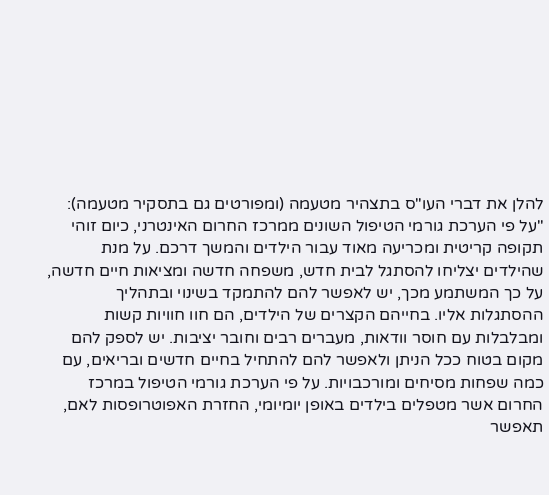להלן את דברי העו"ס בתצהיר מטעמה (ומפורטים גם בתסקיר מטעמה):
"על פי הערכת גורמי הטיפול השונים ממרכז החרום האינטרני, כיום זוהי תקופה קריטית ומכריעה מאוד עבור הילדים והמשך דרכם. על מנת שהילדים יצליחו להסתגל לבית חדש, משפחה חדשה ומציאות חיים חדשה, על כך המשתמע מכך, יש לאפשר להם להתמקד בשינוי ובתהליך ההסתגלות אליו. בחייהם הקצרים של הילדים, הם חוו חוויות קשות ומבלבלות עם חוסר וודאות, מעברים רבים וחובר יציבות. יש לספק להם מקום בטוח ככל הניתן ולאפשר להם להתחיל בחיים חדשים ובריאים, עם כמה שפחות מסיחים ומורכבויות. על פי הערכת גורמי הטיפול במרכז החרום אשר מטפלים בילדים באופן יומיומי, החזרת האפוטרופסות לאם, תאפשר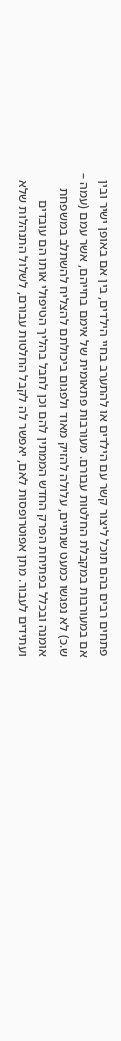פתחים רבים בהם תוכל ליצור קשר עם הילדים או להתערב בחיי הילדים, בין אם באופן ישיר ובין אם במעורבות במקבלת החלטות עבורם. מעורבות פתאומית של אימם בחייהם, אשר עמם (עמה – ש.כ) לא נפגשו כמעט שנתיים, עלולה להזיק מאוד ולפגום ביכולתם להצליח להשתלב במשפחת אומנה ובכלל בפתיחת הפרק החדש הממתין להם וכן לחבל בהליך הטיפולי אותו הם עובדים ועתידים לעבור. מתן אפוטרופסות לאם, יאפשר לה לקבל החלטות עבורם, לשלול התנהלות שלא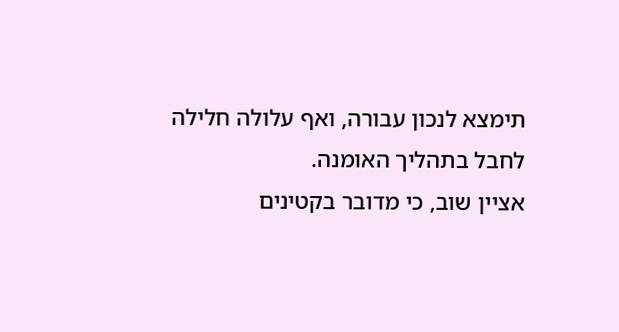תימצא לנכון עבורה, ואף עלולה חלילה לחבל בתהליך האומנה.
אציין שוב, כי מדובר בקטינים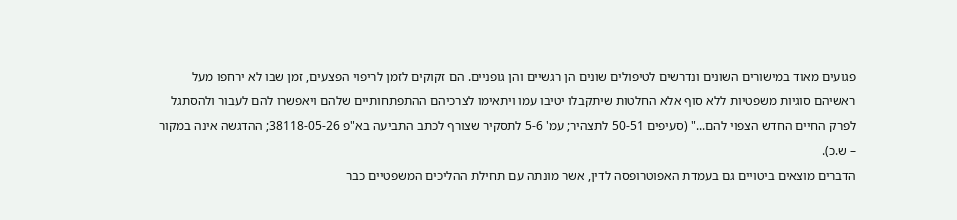פגועים מאוד במישורים השונים ונדרשים לטיפולים שונים הן רגשיים והן גופניים. הם זקוקים לזמן לריפוי הפצעים, זמן שבו לא ירחפו מעל ראשיהם סוגיות משפטיות ללא סוף אלא החלטות שיתקבלו יטיבו עמו ויתאימו לצרכיהם ההתפתחותיים שלהם ויאפשרו להם לעבור ולהסתגל לפרק החיים החדש הצפוי להם..." (סעיפים 50-51 לתצהיר; עמ' 5-6 לתסקיר שצורף לכתב התביעה בא"פ 38118-05-26; ההדגשה אינה במקור – ש.כ).
הדברים מוצאים ביטויים גם בעמדת האפוטרופסה לדין, אשר מונתה עם תחילת ההליכים המשפטיים כבר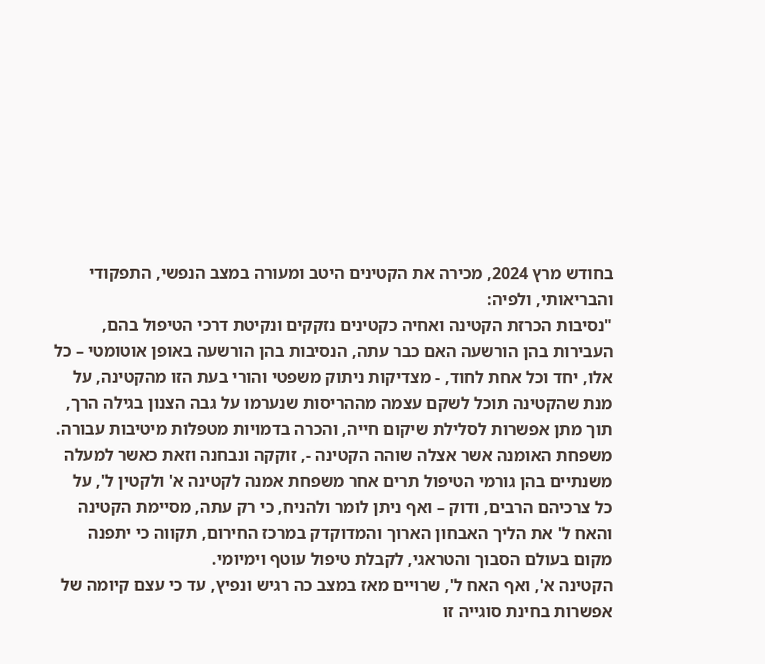בחודש מרץ 2024, מכירה את הקטינים היטב ומעורה במצב הנפשי, התפקודי והבריאותי, ולפיה:
"נסיבות הכרזת הקטינה ואחיה כקטינים נזקקים ונקיטת דרכי הטיפול בהם, העבירות בהן הורשעה האם כבר עתה, הנסיבות בהן הורשעה באופן אוטומטי – כל אלו, יחד וכל אחת לחוד, - מצדיקות ניתוק משפטי והורי בעת הזו מהקטינה, על מנת שהקטינה תוכל לשקם עצמה מההריסות שנערמו על גבה הצנון בגילה הרך, תוך מתן אפשרות לסלילת שיקום חייה, והכרה בדמויות מטפלות מיטיבות עבורה.
משפחת האומנה אשר אצלה שוהה הקטינה -, זוקקה ונבחנה וזאת כאשר למעלה משנתיים בהן גורמי הטיפול תרים אחר משפחת אמנה לקטינה א' ולקטין ל', על כל צרכיהם הרבים, ודוק – ואף ניתן לומר ולהניח, כי רק עתה, מסיימת הקטינה והאח ל' את הליך האבחון הארוך והמדוקדק במרכז החירום, תקווה כי יתפנה מקום בעולם הסבוך והטראגי, לקבלת טיפול עוטף וימיומי.
הקטינה א', ואף האח ל', שרויים מאז במצב כה רגיש ונפיץ, עד כי עצם קיומה של אפשרות בחינת סוגייה זו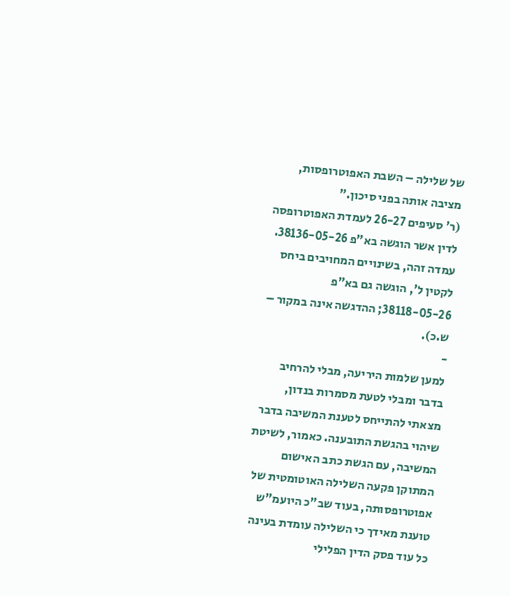של שלילה – השבת האפוטרופסות, מציבה אותה בפני סיכון."
(ר' סעיפים 26-27 לעמדת האפוטרופסה לדין אשר הוגשה בא"פ 38136-05-26. עמדה זהה, בשינויים המחויבים ביחס לקטין ל', הוגשה גם בא"פ 38118-05-26; ההדגשה אינה במקור – ש.כ).
-
למען שלמות היריעה, מבלי להרחיב בדבר ומבלי לטעת מסמרות בנדון, מצאתי להתייחס לטענת המשיבה בדבר שיהוי בהגשת התובענה. כאמור, לשיטת המשיבה, עם הגשת כתב האישום המתוקן פקעה השלילה האוטומטית של אפוטרופסותה, בעוד שב"כ היועמ"ש טוענת מאידך כי השלילה עומדת בעינה כל עוד פסק הדין הפלילי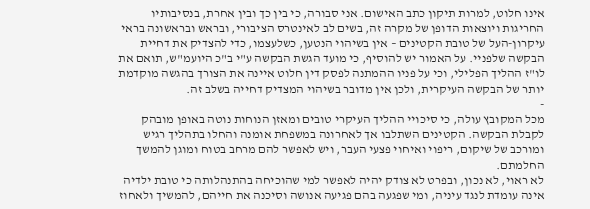אינו חלוט, למרות תיקון כתב האישום. אני סבורה, כי בין כך ובין אחרת, בנסיבותיו החריגות ויוצאות הדופן של מקרה זה, בשים לב לאינטרס הציבורי, ובראש ובראשונה בראי עיקרון-העל של טובת הקטינים – אין בשיהוי הנטען, כשלעצמו, כדי להצדיק את דחיית הבקשה שלפניי. על האמור יש להוסיף, כי מועד הגשת הבקשה ע"י ב"כ היועמ"ש, תואם את לו"ז ההליך הפלילי, וכי על פניו ההמתנה לפסק דין חלוט איינה את הצורך בהגשה מוקדמת יותר של הבקשה העיקרית, ולכן אין מדובר בשיהוי המצדיק דחייה בשלב זה.
-
מכל המקובץ עולה, כי סיכויי ההליך העיקרי טובים ומאזן הנוחות נוטה באופן מובהק לקבלת הבקשה. הקטינים השתלבו אך לאחרונה במשפחת אומנה והחלו בתהליך רגיש ומורכב של שיקום, ריפוי ואיחוי פצעי העבר, ויש לאפשר להם מרחב בטוח ומוגן להמשך החלמתם.
לא ראוי, לא נכון, ובפרט לא צודק יהיה לאפשר למי שהוכיחה בהתנהלותה כי טובת ילדיה אינה עומדת לנגד עיניה, ומי שפגעה בהם פגיעה אנושה וסיכנה את חייהם, להמשיך ולאחוז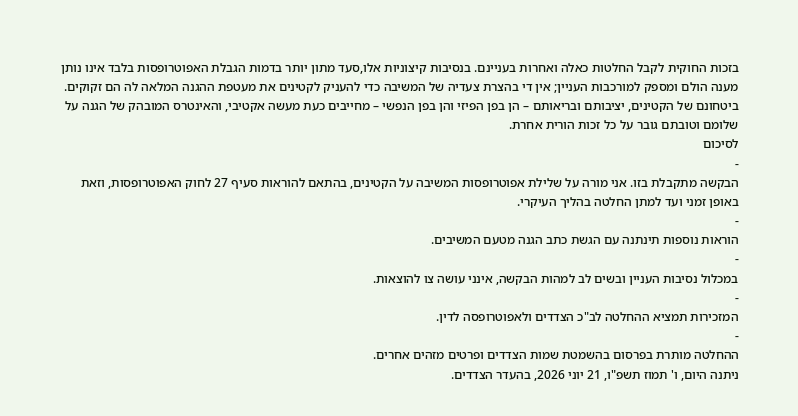בזכות החוקית לקבל החלטות כאלה ואחרות בעניינם. בנסיבות קיצוניות אלו,סעד מתון יותר בדמות הגבלת האפוטרופסות בלבד אינו נותן מענה הולם ומספק למורכבות העניין; אין די בהצרת צעדיה של המשיבה כדי להעניק לקטינים את מעטפת ההגנה המלאה לה הם זקוקים. ביטחונם של הקטינים, יציבותם ובריאותם – הן בפן הפיזי והן בפן הנפשי – מחייבים כעת מעשה אקטיבי, והאינטרס המובהק של הגנה על שלומם וטובתם גובר על כל זכות הורית אחרת.
לסיכום
-
הבקשה מתקבלת בזו. אני מורה על שלילת אפוטרופסות המשיבה על הקטינים, בהתאם להוראות סעיף 27 לחוק האפוטרופסות, וזאת באופן זמני ועד למתן החלטה בהליך העיקרי.
-
הוראות נוספות תינתנה עם הגשת כתב הגנה מטעם המשיבים.
-
במכלול נסיבות העניין ובשים לב למהות הבקשה, אינני עושה צו להוצאות.
-
המזכירות תמציא ההחלטה לב"כ הצדדים ולאפוטרופסה לדין.
-
ההחלטה מותרת בפרסום בהשמטת שמות הצדדים ופרטים מזהים אחרים.
ניתנה היום, ו' תמוז תשפ"ו, 21 יוני 2026, בהעדר הצדדים.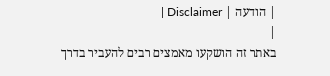| הודעה | Disclaimer |
|
באתר זה הושקעו מאמצים רבים להעביר בדרך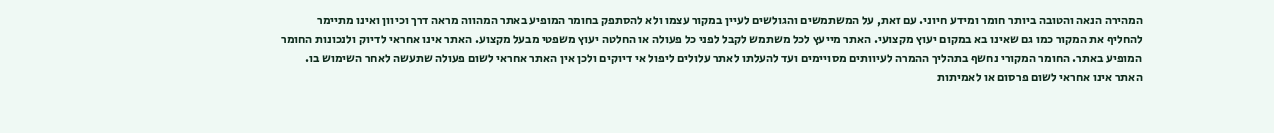המהירה הנאה והטובה ביותר חומר ומידע חיוני. עם זאת, על המשתמשים והגולשים לעיין במקור עצמו ולא להסתפק בחומר המופיע באתר המהווה מראה דרך וכיוון ואינו מתיימר להחליף את המקור כמו גם שאינו בא במקום יעוץ מקצועי. האתר מייעץ לכל משתמש לקבל לפני כל פעולה או החלטה יעוץ משפטי מבעל מקצוע. האתר אינו אחראי לדיוק ולנכונות החומר המופיע באתר. החומר המקורי נחשף בתהליך ההמרה לעיוותים מסויימים ועד להעלתו לאתר עלולים ליפול אי דיוקים ולכן אין האתר אחראי לשום פעולה שתעשה לאחר השימוש בו. האתר אינו אחראי לשום פרסום או לאמיתות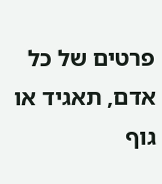פרטים של כל אדם, תאגיד או גוף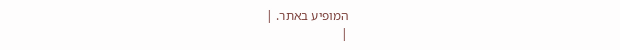המופיע באתר. |
|